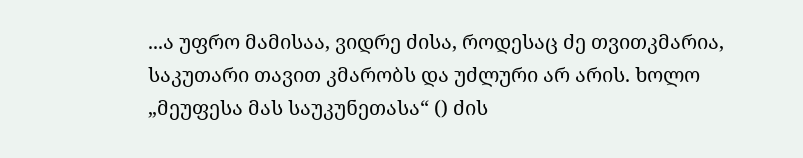...ა უფრო მამისაა, ვიდრე ძისა, როდესაც ძე თვითკმარია, საკუთარი თავით კმარობს და უძლური არ არის. ხოლო „მეუფესა მას საუკუნეთასა“ () ძის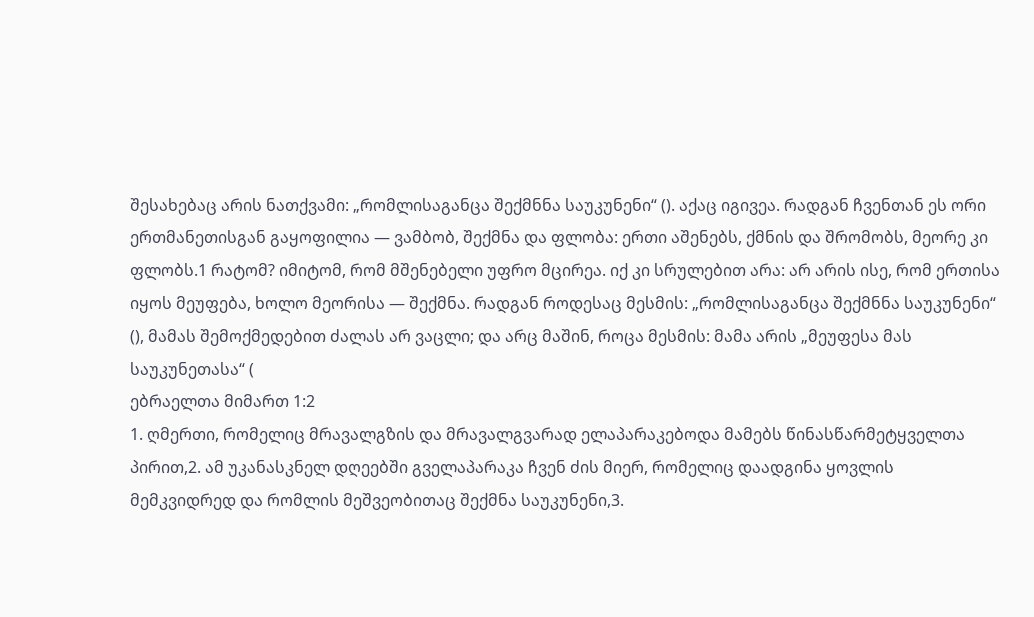შესახებაც არის ნათქვამი: „რომლისაგანცა შექმნნა საუკუნენი“ (). აქაც იგივეა. რადგან ჩვენთან ეს ორი ერთმანეთისგან გაყოფილია — ვამბობ, შექმნა და ფლობა: ერთი აშენებს, ქმნის და შრომობს, მეორე კი ფლობს.1 რატომ? იმიტომ, რომ მშენებელი უფრო მცირეა. იქ კი სრულებით არა: არ არის ისე, რომ ერთისა იყოს მეუფება, ხოლო მეორისა — შექმნა. რადგან როდესაც მესმის: „რომლისაგანცა შექმნნა საუკუნენი“ (), მამას შემოქმედებით ძალას არ ვაცლი; და არც მაშინ, როცა მესმის: მამა არის „მეუფესა მას საუკუნეთასა“ (
ებრაელთა მიმართ 1:2
1. ღმერთი, რომელიც მრავალგზის და მრავალგვარად ელაპარაკებოდა მამებს წინასწარმეტყველთა პირით,2. ამ უკანასკნელ დღეებში გველაპარაკა ჩვენ ძის მიერ, რომელიც დაადგინა ყოვლის მემკვიდრედ და რომლის მეშვეობითაც შექმნა საუკუნენი,3.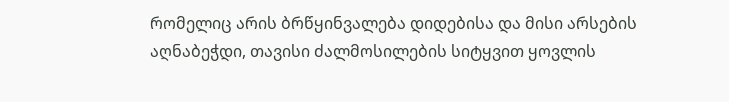რომელიც არის ბრწყინვალება დიდებისა და მისი არსების აღნაბეჭდი, თავისი ძალმოსილების სიტყვით ყოვლის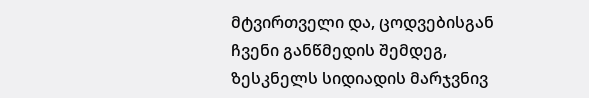მტვირთველი და, ცოდვებისგან ჩვენი განწმედის შემდეგ, ზესკნელს სიდიადის მარჯვნივ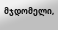მჯდომელი,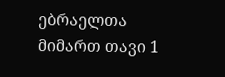ებრაელთა მიმართ თავი 1